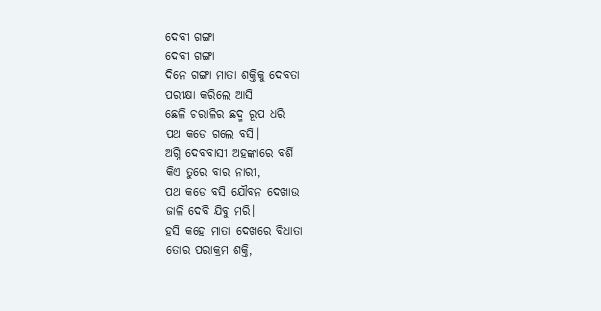ଦେବୀ ଗଙ୍ଗା
ଦେବୀ ଗଙ୍ଗା
ଦିନେ ଗଙ୍ଗା ମାତା ଶକ୍ତିକୁ ଦେବତା
ପରୀକ୍ଷା କରିଲେ ଆସି
ଛେଳି ଚରାଳିର ଛଦ୍ମ ରୂପ ଧରି
ପଥ କଡେ ଗଲେ ବସି।
ଅଗ୍ନି ଦେବବାସୀ ଅହଙ୍କାରେ ବର୍ଶି
କିଏ ତୁରେ ବାର ନାରୀ,
ପଥ କଡେ ବସି ଯୌବନ ଦେଖାଉ
ଜାଳି ଦେବି ଯିବୁ ମରି।
ହସି କହେ ମାତା ଦେଖରେ ବିଧାତା
ତୋର ପରାକ୍ରମ ଶକ୍ତି,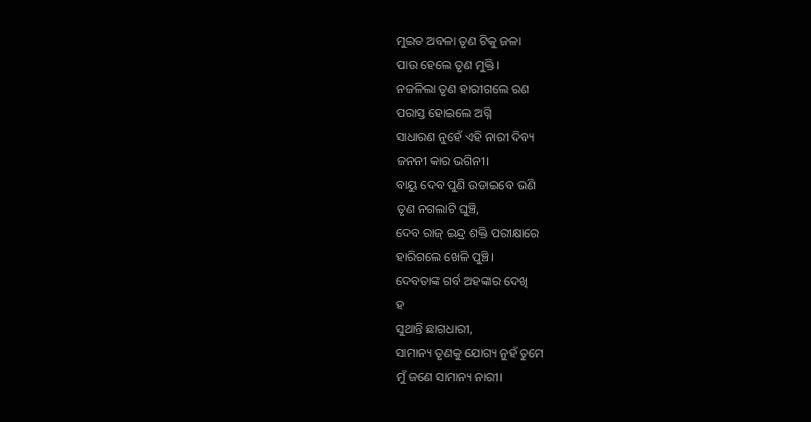ମୁଇତ ଅବଳା ତୃଣ ଟିକୁ ଜଳା
ପାଉ ହେଲେ ତୃଣ ମୁକ୍ତି।
ନଜଳିଲା ତୃଣ ହାରୀଗଲେ ରଣ
ପରାସ୍ତ ହୋଇଲେ ଅଗ୍ନି
ସାଧାରଣ ନୁହେଁ ଏହି ନାରୀ ଦିବ୍ୟ
ଜନନୀ କାର ଭଗିନୀ।
ବାୟୁ ଦେବ ପୁଣି ଉଡାଇବେ ଭଣି
ତୃଣ ନଗଲାଟି ଘୁଞ୍ଚି,
ଦେବ ରାଜ୍ ଇନ୍ଦ୍ର ଶକ୍ତି ପରୀକ୍ଷାରେ
ହାରିଗଲେ ଖେଳି ପୁଞ୍ଚି।
ଦେବତାଙ୍କ ଗର୍ବ ଅହଙ୍କାର ଦେଖି
ହ
ସୁଥାନ୍ତି ଛାଗଧାରୀ,
ସାମାନ୍ୟ ତୃଣକୁ ଯୋଗ୍ୟ ନୁହଁ ତୁମେ
ମୁଁ ଜଣେ ସାମାନ୍ୟ ନାରୀ।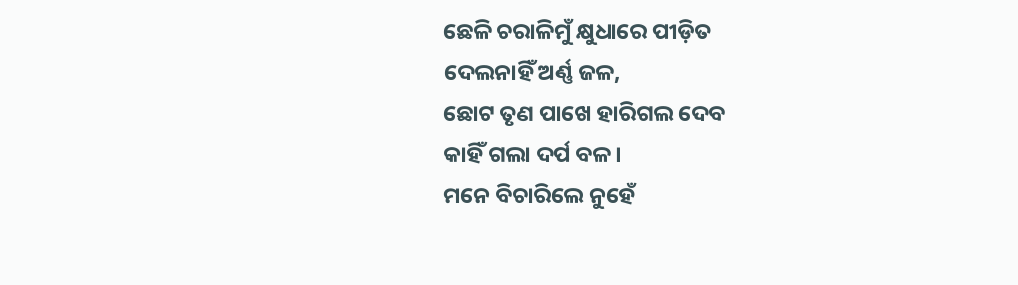ଛେଳି ଚରାଳିମୁଁ କ୍ଷୁଧାରେ ପୀଡ଼ିତ
ଦେଲନାହିଁ ଅର୍ଣ୍ଣ ଜଳ,
ଛୋଟ ତୃଣ ପାଖେ ହାରିଗଲ ଦେବ
କାହିଁ ଗଲା ଦର୍ପ ବଳ।
ମନେ ବିଚାରିଲେ ନୁହେଁ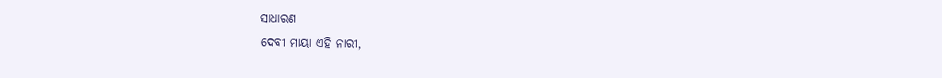ସାଧାରଣ
ଦେବୀ ମାୟା ଏହି ନାରୀ,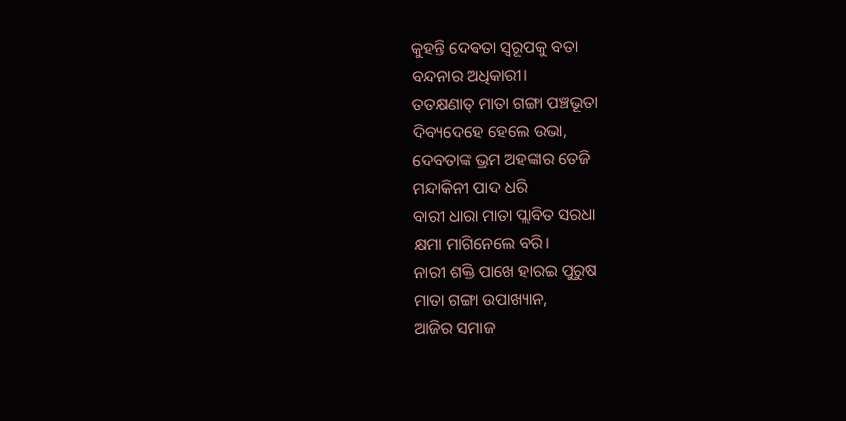କୁହନ୍ତି ଦେଵତା ସ୍ୱରୂପକୁ ବତା
ବନ୍ଦନାର ଅଧିକାରୀ।
ତତକ୍ଷଣାତ୍ ମାତା ଗଙ୍ଗା ପଞ୍ଚଭୂତା
ଦିବ୍ୟଦେହେ ହେଲେ ଉଭା,
ଦେବତାଙ୍କ ଭ୍ରମ ଅହଙ୍କାର ତେଜି
ମନ୍ଦାକିନୀ ପାଦ ଧରି
ବାରୀ ଧାରା ମାତା ପ୍ଲାବିତ ସରଧା
କ୍ଷମା ମାଗିନେଲେ ବରି।
ନାରୀ ଶକ୍ତି ପାଖେ ହାରଇ ପୁରୁଷ
ମାତା ଗଙ୍ଗା ଉପାଖ୍ୟାନ,
ଆଜିର ସମାଜ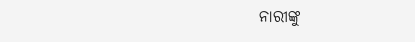ନାରୀଙ୍କୁ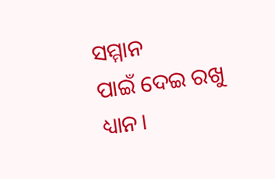ସମ୍ମାନ
ପାଇଁ ଦେଇ ରଖୁ ଧ୍ୟାନ।